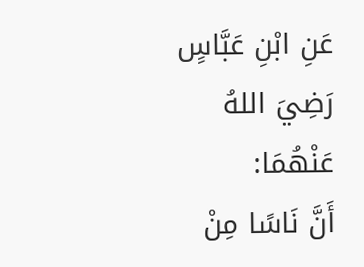عَنِ ابْنِ عَبَّاسٍ رَضِيَ اللهُ عَنْهُمَا:
أَنَّ نَاسًا مِنْ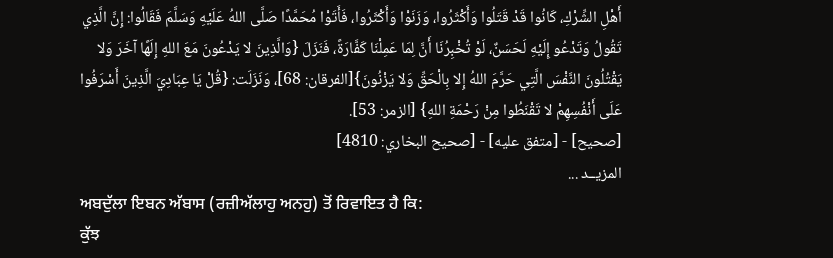أَهْلِ الشِّرْكِ، كَانُوا قَدْ قَتَلُوا وَأَكْثَرُوا، وَزَنَوْا وَأَكْثَرُوا، فَأَتَوْا مُحَمَّدًا صَلَّى اللهُ عَلَيْهِ وَسَلَّمَ فَقَالُوا: إِنَّ الَّذِي تَقُولُ وَتَدْعُو إِلَيْهِ لَحَسَنٌ، لَوْ تُخْبِرُنَا أَنَّ لِمَا عَمِلْنَا كَفَّارَةً، فَنَزَلَ {وَالَّذِينَ لا يَدْعُونَ مَعَ اللهِ إِلَهًا آخَرَ وَلا يَقْتُلُونَ النَّفْسَ الَّتِي حَرَّمَ اللهُ إِلا بِالْحَقِّ وَلا يَزْنُونَ}[الفرقان: 68]، وَنَزَلَت: {قُلْ يَا عِبَادِيَ الَّذِينَ أَسْرَفُوا عَلَى أَنْفُسِهِمْ لا تَقْنَطُوا مِنْ رَحْمَةِ اللهِ} [الزمر: 53].
[صحيح] - [متفق عليه] - [صحيح البخاري: 4810]
المزيــد ...
ਅਬਦੁੱਲਾ ਇਬਨ ਅੱਬਾਸ (ਰਜ਼ੀਅੱਲਾਹੁ ਅਨਹੁ) ਤੋਂ ਰਿਵਾਇਤ ਹੈ ਕਿ:
ਕੁੱਝ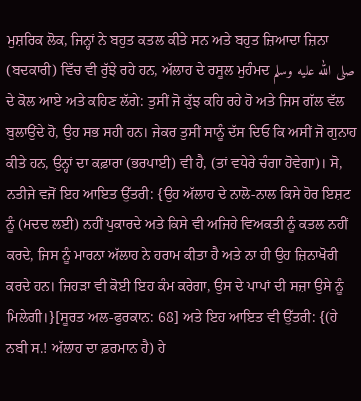ਮੁਸ਼ਰਿਕ ਲੋਕ, ਜਿਨ੍ਹਾਂ ਨੇ ਬਹੁਤ ਕਤਲ ਕੀਤੇ ਸਨ ਅਤੇ ਬਹੁਤ ਜ਼ਿਆਦਾ ਜ਼ਿਨਾ (ਬਦਕਾਰੀ) ਵਿੱਚ ਵੀ ਰੁੱਝੇ ਰਹੇ ਹਨ, ਅੱਲਾਹ ਦੇ ਰਸੂਲ ਮੁਹੰਮਦ صلى الله عليه وسلم ਦੇ ਕੋਲ ਆਏ ਅਤੇ ਕਹਿਣ ਲੱਗੇ: ਤੁਸੀਂ ਜੋ ਕੁੱਝ ਕਹਿ ਰਹੇ ਹੋ ਅਤੇ ਜਿਸ ਗੱਲ ਵੱਲ ਬੁਲਾਉਂਦੇ ਹੋ, ਉਹ ਸਭ ਸਹੀ ਹਨ। ਜੇਕਰ ਤੁਸੀਂ ਸਾਨੂੰ ਦੱਸ ਦਿਓ ਕਿ ਅਸੀਂ ਜੋ ਗੁਨਾਹ ਕੀਤੇ ਹਨ, ਉਨ੍ਹਾਂ ਦਾ ਕਫ਼ਾਰਾ (ਭਰਪਾਈ) ਵੀ ਹੈ, (ਤਾਂ ਵਧੇਰੇ ਚੰਗਾ ਹੋਵੇਗਾ)। ਸੋ, ਨਤੀਜੇ ਵਜੋਂ ਇਹ ਆਇਤ ਉੱਤਰੀ: {ਉਹ ਅੱਲਾਹ ਦੇ ਨਾਲੋ-ਨਾਲ ਕਿਸੇ ਹੋਰ ਇਸ਼ਟ ਨੂੰ (ਮਦਦ ਲਈ) ਨਹੀਂ ਪੁਕਾਰਦੇ ਅਤੇ ਕਿਸੇ ਵੀ ਅਜਿਹੇ ਵਿਅਕਤੀ ਨੂੰ ਕਤਲ ਨਹੀਂ ਕਰਦੇ, ਜਿਸ ਨੂੰ ਮਾਰਨਾ ਅੱਲਾਹ ਨੇ ਹਰਾਮ ਕੀਤਾ ਹੈ ਅਤੇ ਨਾ ਹੀ ਉਹ ਜ਼ਿਨਾਖੋਰੀ ਕਰਦੇ ਹਨ। ਜਿਹੜਾ ਵੀ ਕੋਈ ਇਹ ਕੰਮ ਕਰੇਗਾ, ਉਸ ਦੇ ਪਾਪਾਂ ਦੀ ਸਜ਼ਾ ਉਸੇ ਨੂੰ ਮਿਲੇਗੀ।}[ਸੂਰਤ ਅਲ-ਫੁਰਕਾਨ: 68] ਅਤੇ ਇਹ ਆਇਤ ਵੀ ਉੱਤਰੀ: {(ਹੇ ਨਬੀ ਸ.! ਅੱਲਾਹ ਦਾ ਫ਼ਰਮਾਨ ਹੈ) ਹੇ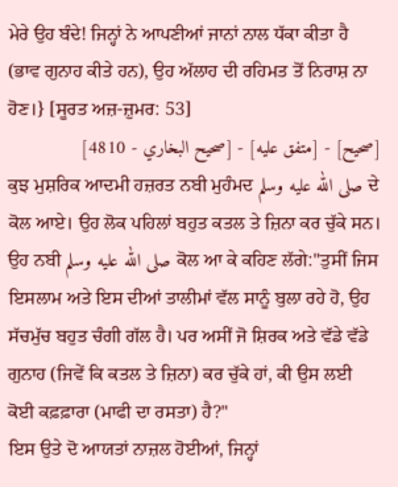ਮੇਰੇ ਉਹ ਬੰਦੇ! ਜਿਨ੍ਹਾਂ ਨੇ ਆਪਣੀਆਂ ਜਾਨਾਂ ਨਾਲ ਧੱਕਾ ਕੀਤਾ ਹੈ (ਭਾਵ ਗੁਨਾਹ ਕੀਤੇ ਹਨ), ਉਹ ਅੱਲਾਹ ਦੀ ਰਹਿਮਤ ਤੋਂ ਨਿਰਾਸ਼ ਨਾ ਹੋਣ।} [ਸੂਰਤ ਅਜ਼-ਜ਼ੁਮਰ: 53]
[صحيح] - [متفق عليه] - [صحيح البخاري - 4810]
ਕੁਝ ਮੁਸ਼ਰਿਕ ਆਦਮੀ ਹਜ਼ਰਤ ਨਬੀ ਮੁਹੰਮਦ صلى الله عليه وسلم ਦੇ ਕੋਲ ਆਏ। ਉਹ ਲੋਕ ਪਹਿਲਾਂ ਬਹੁਤ ਕਤਲ ਤੇ ਜ਼ਿਨਾ ਕਰ ਚੁੱਕੇ ਸਨ। ਉਹ ਨਬੀ صلى الله عليه وسلم ਕੋਲ ਆ ਕੇ ਕਹਿਣ ਲੱਗੇ:"ਤੁਸੀਂ ਜਿਸ ਇਸਲਾਮ ਅਤੇ ਇਸ ਦੀਆਂ ਤਾਲੀਮਾਂ ਵੱਲ ਸਾਨੂੰ ਬੁਲਾ ਰਹੇ ਹੋ, ਉਹ ਸੱਚਮੁੱਚ ਬਹੁਤ ਚੰਗੀ ਗੱਲ ਹੈ। ਪਰ ਅਸੀਂ ਜੋ ਸ਼ਿਰਕ ਅਤੇ ਵੱਡੇ ਵੱਡੇ ਗੁਨਾਹ (ਜਿਵੇਂ ਕਿ ਕਤਲ ਤੇ ਜ਼ਿਨਾ) ਕਰ ਚੁੱਕੇ ਹਾਂ, ਕੀ ਉਸ ਲਈ ਕੋਈ ਕਫ਼ਫ਼ਾਰਾ (ਮਾਫੀ ਦਾ ਰਸਤਾ) ਹੈ?"
ਇਸ ਉਤੇ ਦੋ ਆਯਤਾਂ ਨਾਜ਼ਲ ਹੋਈਆਂ, ਜਿਨ੍ਹਾਂ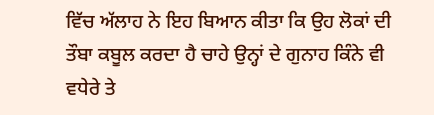ਵਿੱਚ ਅੱਲਾਹ ਨੇ ਇਹ ਬਿਆਨ ਕੀਤਾ ਕਿ ਉਹ ਲੋਕਾਂ ਦੀ ਤੌਬਾ ਕਬੂਲ ਕਰਦਾ ਹੈ ਚਾਹੇ ਉਨ੍ਹਾਂ ਦੇ ਗੁਨਾਹ ਕਿੰਨੇ ਵੀ ਵਧੇਰੇ ਤੇ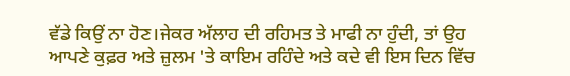ਵੱਡੇ ਕਿਉਂ ਨਾ ਹੋਣ।ਜੇਕਰ ਅੱਲਾਹ ਦੀ ਰਹਿਮਤ ਤੇ ਮਾਫੀ ਨਾ ਹੁੰਦੀ, ਤਾਂ ਉਹ ਆਪਣੇ ਕੁਫ਼ਰ ਅਤੇ ਜ਼ੁਲਮ 'ਤੇ ਕਾਇਮ ਰਹਿੰਦੇ ਅਤੇ ਕਦੇ ਵੀ ਇਸ ਦਿਨ ਵਿੱਚ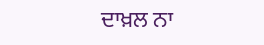ਦਾਖ਼ਲ ਨਾ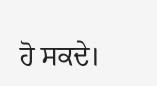ਹੋ ਸਕਦੇ।